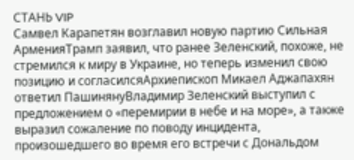СТАНЬ VIP
Самвел Карапетян возглавил новую партию Сильная АрменияТрамп заявил, что ранее Зеленский, похоже, не стремился к миру в Украине, но теперь изменил свою позицию и согласилсяАрхиепископ Микаел Аджапахян ответил ПашинянуВладимир Зеленский выступил с предложением о «перемирии в небе и на море», а также выразил сожаление по поводу инцидента, произошедшего во время его встречи с Дональдом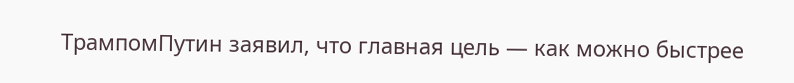ТрампомПутин заявил, что главная цель — как можно быстрее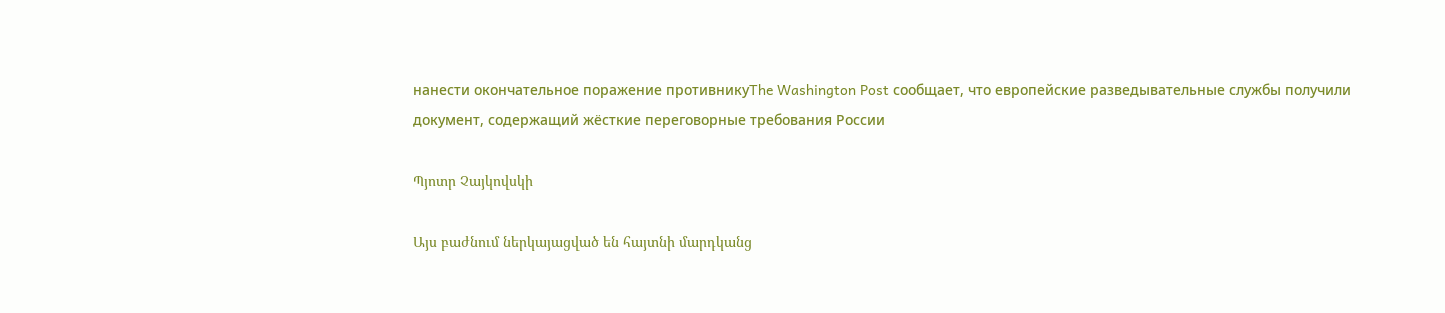нанести окончательное поражение противникуThe Washington Post сообщает, что европейские разведывательные службы получили документ, содержащий жёсткие переговорные требования России

Պյոտր Չայկովսկի

Այս բաժնում ներկայացված են հայտնի մարդկանց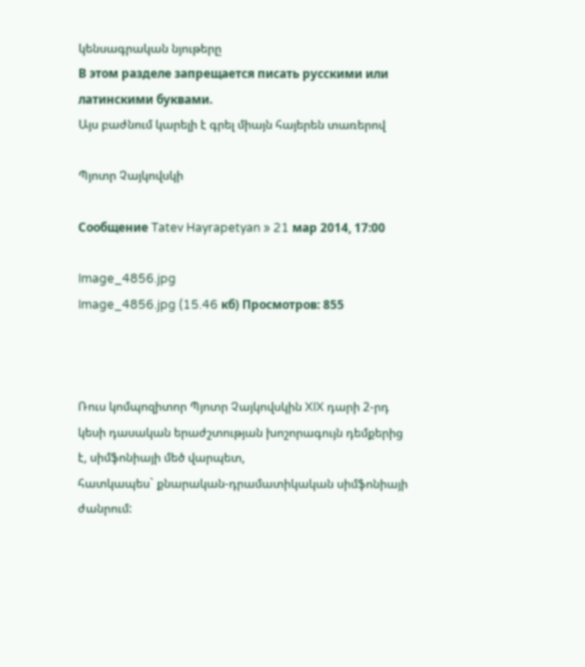կենսագրական նյութերը
В этом разделе запрещается писать русскими или латинскими буквами.
Այս բաժնում կարելի է գրել միայն հայերեն տառերով

Պյոտր Չայկովսկի

Сообщение Tatev Hayrapetyan » 21 мар 2014, 17:00

Image_4856.jpg
Image_4856.jpg (15.46 кб) Просмотров: 855



Ռուս կոմպոզիտոր Պյոտր Չայկովսկին XIX դարի 2-րդ կեսի դասական երաժշտության խոշորագույն դեմքերից է, սիմֆոնիայի մեծ վարպետ,
հատկապես` քնարական-դրամատիկական սիմֆոնիայի ժանրում: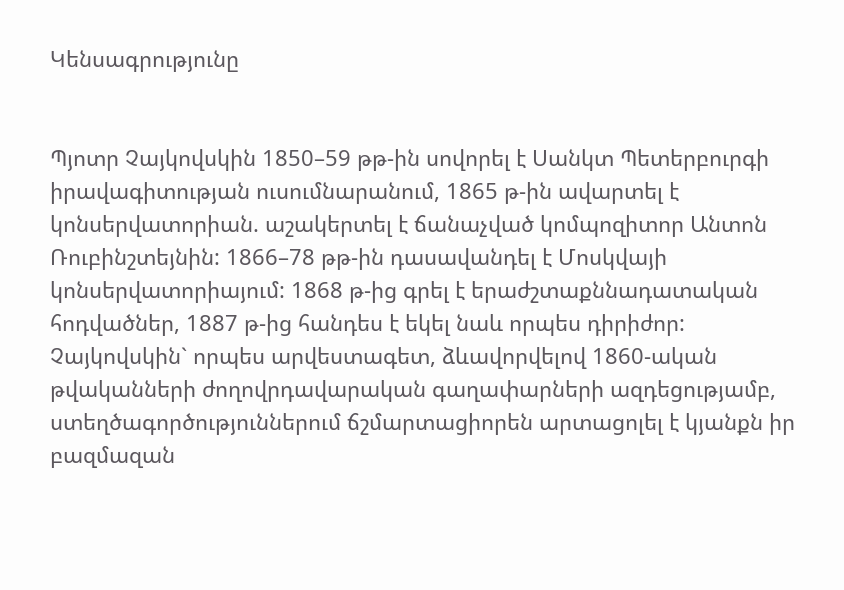Կենսագրությունը


Պյոտր Չայկովսկին 1850–59 թթ-ին սովորել է Սանկտ Պետերբուրգի իրավագիտության ուսումնարանում, 1865 թ-ին ավարտել է կոնսերվատորիան. աշակերտել է ճանաչված կոմպոզիտոր Անտոն Ռուբինշտեյնին: 1866–78 թթ-ին դասավանդել է Մոսկվայի կոնսերվատորիայում: 1868 թ-ից գրել է երաժշտաքննադատական հոդվածներ, 1887 թ-ից հանդես է եկել նաև որպես դիրիժոր: Չայկովսկին` որպես արվեստագետ, ձևավորվելով 1860-ական թվականների ժողովրդավարական գաղափարների ազդեցությամբ, ստեղծագործություններում ճշմարտացիորեն արտացոլել է կյանքն իր բազմազան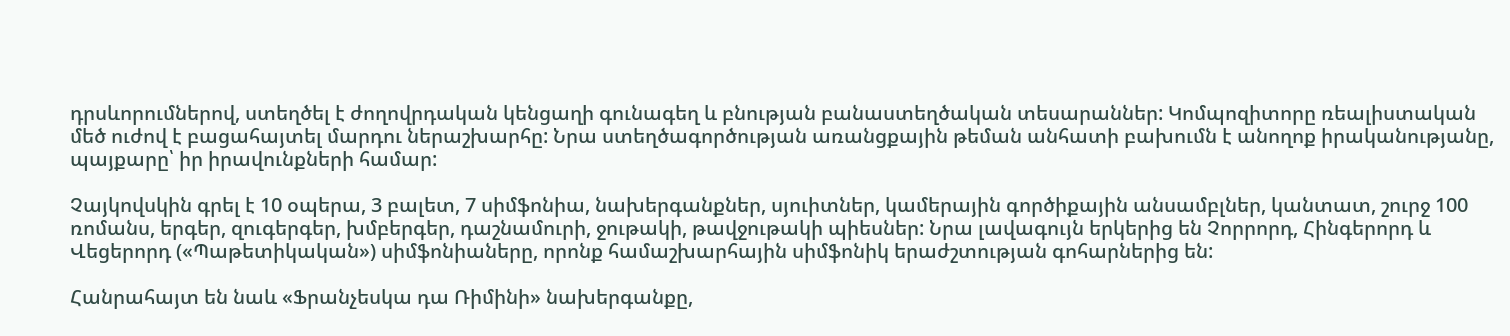դրսևորումներով, ստեղծել է ժողովրդական կենցաղի գունագեղ և բնության բանաստեղծական տեսարաններ: Կոմպոզիտորը ռեալիստական մեծ ուժով է բացահայտել մարդու ներաշխարհը: Նրա ստեղծագործության առանցքային թեման անհատի բախումն է անողոք իրականությանը, պայքարը՝ իր իրավունքների համար:

Չայկովսկին գրել է 10 օպերա, 3 բալետ, 7 սիմֆոնիա, նախերգանքներ, սյուիտներ, կամերային գործիքային անսամբլներ, կանտատ, շուրջ 100 ռոմանս, երգեր, զուգերգեր, խմբերգեր, դաշնամուրի, ջութակի, թավջութակի պիեսներ: Նրա լավագույն երկերից են Չորրորդ, Հինգերորդ և Վեցերորդ («Պաթետիկական») սիմֆոնիաները, որոնք համաշխարհային սիմֆոնիկ երաժշտության գոհարներից են:

Հանրահայտ են նաև «Ֆրանչեսկա դա Ռիմինի» նախերգանքը,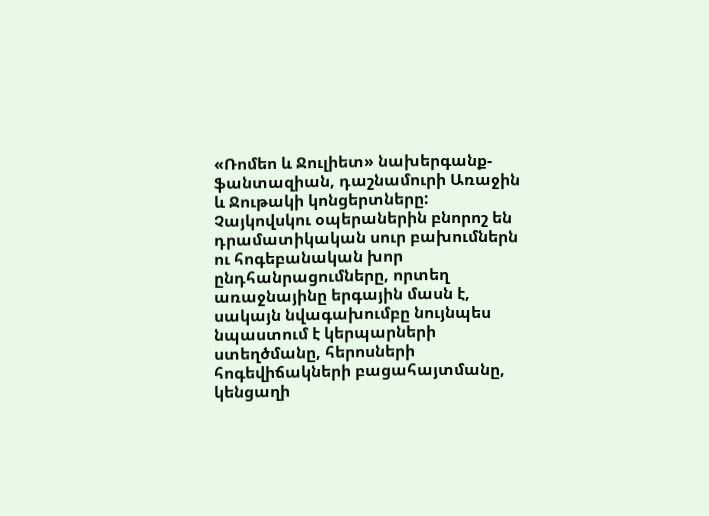«Ռոմեո և Ջուլիետ» նախերգանք-ֆանտազիան, դաշնամուրի Առաջին և Ջութակի կոնցերտները:
Չայկովսկու օպերաներին բնորոշ են դրամատիկական սուր բախումներն ու հոգեբանական խոր ընդհանրացումները, որտեղ առաջնայինը երգային մասն է, սակայն նվագախումբը նույնպես նպաստում է կերպարների ստեղծմանը, հերոսների հոգեվիճակների բացահայտմանը, կենցաղի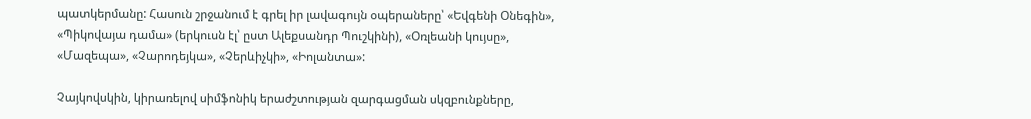պատկերմանը: Հասուն շրջանում է գրել իր լավագույն օպերաները՝ «Եվգենի Օնեգին», «Պիկովայա դամա» (երկուսն էլ՝ ըստ Ալեքսանդր Պուշկինի), «Օռլեանի կույսը», «Մազեպա», «Չարոդեյկա», «Չերևիչկի», «Իոլանտա»:

Չայկովսկին, կիրառելով սիմֆոնիկ երաժշտության զարգացման սկզբունքները,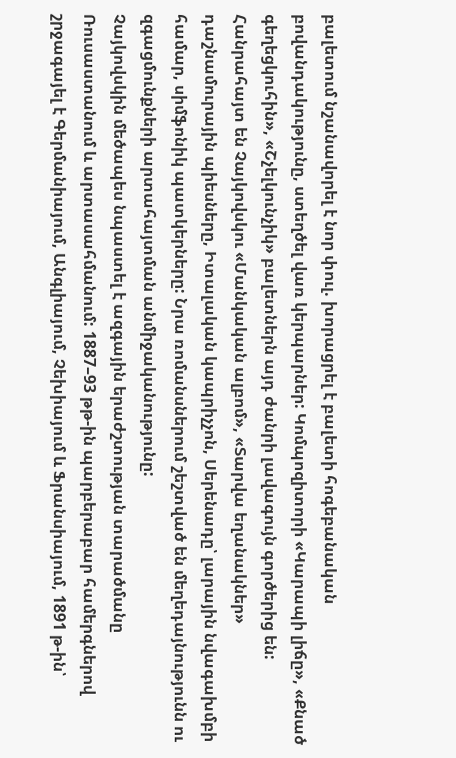բալետում նշանավորել է նոր փուլ. խորացրել է բալետի հոգեբանական բովանդակությունը, ստեղծել վառ կերպարներ: Կոմպոզիտորի «Կարապի լիճը», «Քնած գեղեցկուհին», «Շչելկունչիկ» բալետներն այդ ժանրի լավագույն գործերից են: Հանրահայտ են Չայկովսկու «Մանկական ալբոմ», «Տարվա եղանակներ» դաշնամուրային պիեսները, Իտալական կապրիչչոն, Սերենադը՝ լարային նվագախմբի համար, սիմֆոնիկ պատկերները: Նրա ռոմանսներում շեշտված են մեղեդայնությունն ու զգացմունքների արտահայտման անմիջականությունը:
Չայկովսկին մեծապես նպաստել է ազգային երաժշտության տարածմանը Ռուսաստանում և արտասահմանում: 1887–93 թթ-ին պարբերաբար համերգներով շրջագայել է Գերմանիայում, Անգլիայում, Չեխիայում և Ֆրանսիայում, 1891 թ-ին՝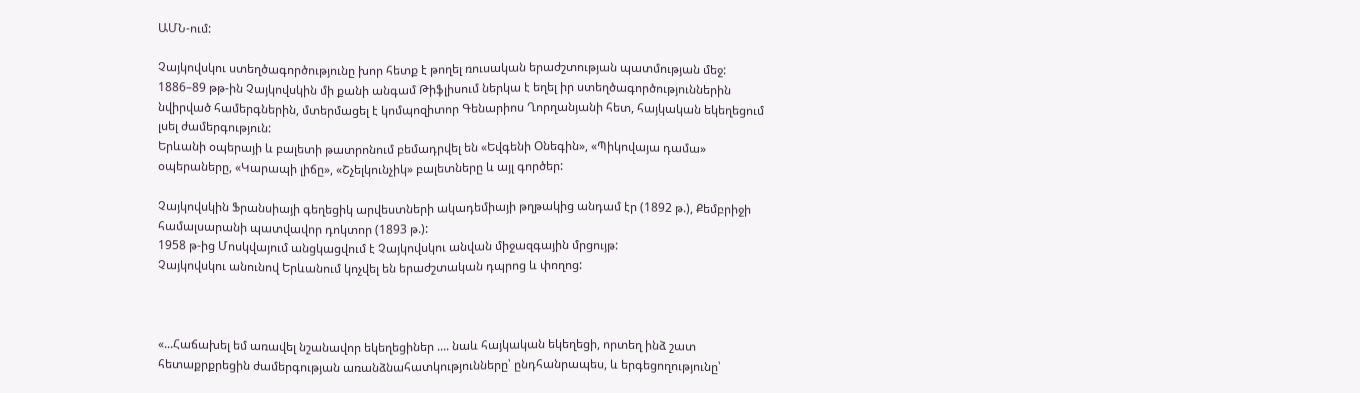ԱՄՆ-ում:

Չայկովսկու ստեղծագործությունը խոր հետք է թողել ռուսական երաժշտության պատմության մեջ:
1886–89 թթ-ին Չայկովսկին մի քանի անգամ Թիֆլիսում ներկա է եղել իր ստեղծագործություններին նվիրված համերգներին, մտերմացել է կոմպոզիտոր Գենարիոս Ղորղանյանի հետ, հայկական եկեղեցում լսել ժամերգություն:
Երևանի օպերայի և բալետի թատրոնում բեմադրվել են «Եվգենի Օնեգին», «Պիկովայա դամա» օպերաները, «Կարապի լիճը», «Շչելկունչիկ» բալետները և այլ գործեր:

Չայկովսկին Ֆրանսիայի գեղեցիկ արվեստների ակադեմիայի թղթակից անդամ էր (1892 թ.), Քեմբրիջի համալսարանի պատվավոր դոկտոր (1893 թ.):
1958 թ-ից Մոսկվայում անցկացվում է Չայկովսկու անվան միջազգային մրցույթ:
Չայկովսկու անունով Երևանում կոչվել են երաժշտական դպրոց և փողոց:



«...Հաճախել եմ առավել նշանավոր եկեղեցիներ .... նաև հայկական եկեղեցի, որտեղ ինձ շատ հետաքրքրեցին ժամերգության առանձնահատկությունները՝ ընդհանրապես, և երգեցողությունը՝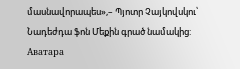մասնավորապես»,– Պյոտր Չայկովսկու՝ Նադեժդա ֆոն Մեքին գրած նամակից:
Аватара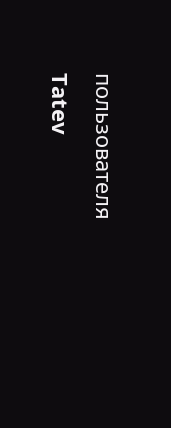пользователя
Tatev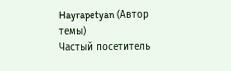Hayrapetyan (Автор темы)
Частый посетитель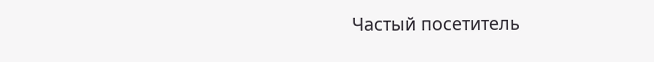Частый посетитель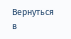Вернуться в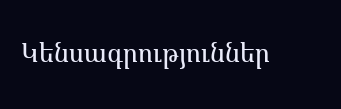Կենսագրություններ